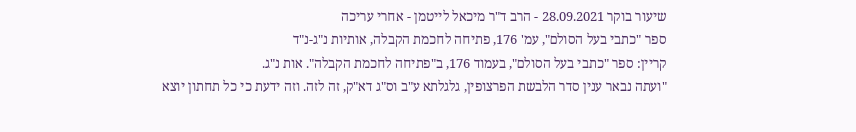שיעור בוקר 28.09.2021 - הרב ד"ר מיכאל לייטמן - אחרי עריכה
ספר "כתבי בעל הסולם", עמ' 176, פתיחה לחכמת הקבלה, אותיות נ"ג-נ"ד
קריין: ספר "כתבי בעל הסולם", בעמוד 176, ב"פתיחה לחכמת הקבלה". אות נ"ג.
"ועתה נבאר ענין סדר הלבשת הפרצופין, גלגלתא ע"ב וס"ג דא"ק, זה לזה. וזה ידעת כי כל תחתון יוצא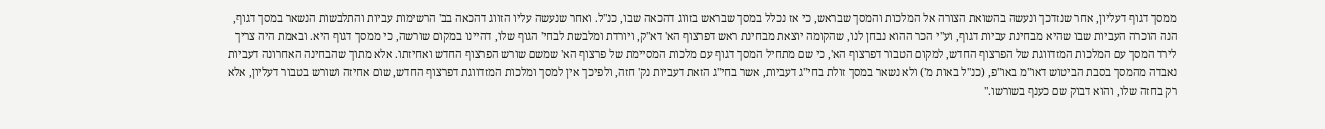ממסך דגוף דעליון, אחר שנזדכך ונעשה בהשואת הצורה אל המלכות והמסך שבראש, כי אז נכלל במסך שבראש בזווג דהכאה שבו, כנ"ל. ואחר שנעשה עליו הזווג דהכאה בב' הרשימות עביות והתלבשות הנשאר במסך דגוף, הנה הוכרה העביות שבו שהיא מבחינת עביות דגוף, וע"י הכר ההוא נבחן לנו, שהקומה יוצאת מבחינת ראש דפרצוף הא' דא"ק, ויורדת ומלבשת לבחי' הגוף שלו, דהיינו במקום שורשה, כי ממסך דגוף היא. ובאמת היה צריך לירד המסך עם המלכות המזדווגת של הפרצוף החדש, למקום הטבור דפרצוף הא', כי שם מתחיל המסך דגוף עם מלכות המסיימת של פרצוף הא' שמשם שורש הפרצוף החדש ואחיזתו. אלא מתוך שהבחינה האחרונה דעביות נאבדה מהמסך בסבת הביטוש דאו"מ באו"פ, (כנ"ל באות מ') ולא נשאר במסך זולת בחי"ג דעביות, אשר בחי"ג הזאת דעביות נק' חזה, ולפיכך אין למסך ומלכות המזדווגת דפרצוף החדש, שום אחיזה ושורש בטבור דעליון, אלא רק בחזה שלו, והוא דבוק שם כענף בשורשו."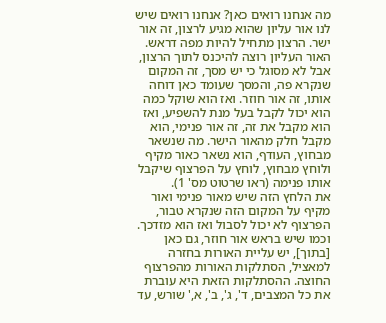מה אנחנו רואים כאן? אנחנו רואים שיש לנו אור עליון שהוא מגיע לרצון, זה אור ישר. הרצון מתחיל להיות מפה דראש. האור העליון רוצה להיכנס לתוך הרצון, אבל לא מסוגל כי יש מסך, זה המקום שנקרא פה, והמסך שעומד כאן דוחה אותו, זה אור חוזר. ואז הוא שוקל כמה הוא יכול לקבל בעל מנת להשפיע, ואז הוא מקבל את זה, זה אור פנימי, הוא מקבל חלק מהאור הישר. מה שנשאר מבחוץ, העודף, הוא נשאר כאור מקיף ולוחץ מבחוץ, לוחץ על הפרצוף שיקבל אותו פנימה (ראו שרטוט מס' 1).
את הלחץ הזה שיש מאור פנימי ואור מקיף על המקום הזה שנקרא טבור, הפרצוף לא יכול לסבול ואז הוא מזדכך. וכמו שיש בראש אור חוזר, גם כאן [בתוך], יש עליית האורות בחזרה למאציל, הסתלקות האורות מהפרצוף החוצה. ההסתלקות הזאת היא עוברת את כל המצבים, ד', ג', ב', א,' שורש, עד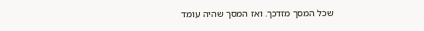שכל המסך מזדכך. ואז המסך שהיה עומד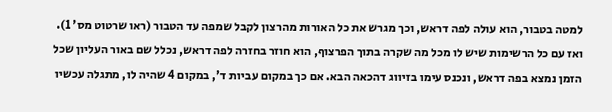למטה בטבור, הוא עולה לפה דראש, וכך מגרש את כל האורות מהרצון לקבל שמפה עד הטבור (ראו שרטוט מס' 1).
ואז עם כל הרשימות שיש לו מכל מה שקרה בתוך הפרצוף, הוא חוזר בחזרה לפה דראש, נכלל שם באור העליון שכל הזמן נמצא בפה דראש, ונכנס עימו בזיווג דהכאה הבא. אם כך במקום עביות ד', במקום 4 שהיה לו, מתגלה עכשיו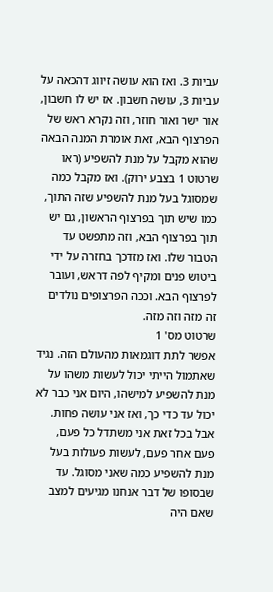עביות 3. ואז הוא עושה זיווג דהכאה על עביות 3, עושה חשבון. אז יש לו חשבון, אור ישר ואור חוזר, וזה נקרא ראש של הפרצוף הבא, זאת אומרת המנה הבאה שהוא מקבל על מנת להשפיע (ראו שרטוט 1 בצבע ירוק). ואז מקבל כמה שמסוגל בעל מנת להשפיע שזה התוך, כמו שיש תוך בפרצוף הראשון, גם יש תוך בפרצוף הבא, וזה מתפשט עד הטבור שלו. ואז מזדכך בחזרה על ידי ביטוש פנים ומקיף לפה דראש, ועובר לפרצוף הבא. וככה הפרצופים נולדים זה מזה וזה מזה.
שרטוט מס' 1
אפשר לתת דוגמאות מהעולם הזה. נגיד שאתמול הייתי יכול לעשות משהו על מנת להשפיע למישהו, היום אני כבר לא יכול עד כדי כך, ואז אני עושה פחות. אבל בכל זאת אני משתדל כל פעם, פעם אחר פעם, לעשות פעולות בעל מנת להשפיע כמה שאני מסוגל. עד שבסופו של דבר אנחנו מגיעים למצב שאם היה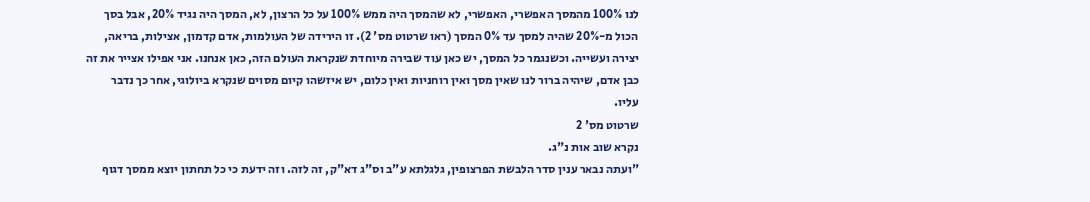לנו 100% מהמסך האפשרי, האפשרי, לא שהמסך היה ממש 100% על כל הרצון, לא, המסך היה נגיד 20%, אבל בסך הכול מ-20% שהיה למסך עד 0% המסך (ראו שרטוט מס' 2). זו הירידה של העולמות, אדם קדמון, אצילות, בריאה, יצירה ועשייה. וכשנגמר כל המסך, יש כאן עוד שבירה מיוחדת שנקראת העולם הזה, כאן אנחנו. אני אפילו אצייר את זה כבן אדם, שיהיה ברור לנו שאין מסך ואין רוחניות ואין כלום, יש איזשהו קיום מסוים שנקרא ביולוגי, אחר כך נדבר עליו.
שרטוט מס' 2
נקרא שוב אות נ"ג.
"ועתה נבאר ענין סדר הלבשת הפרצופין, גלגלתא ע"ב וס"ג דא"ק, זה לזה. וזה ידעת כי כל תחתון יוצא ממסך דגוף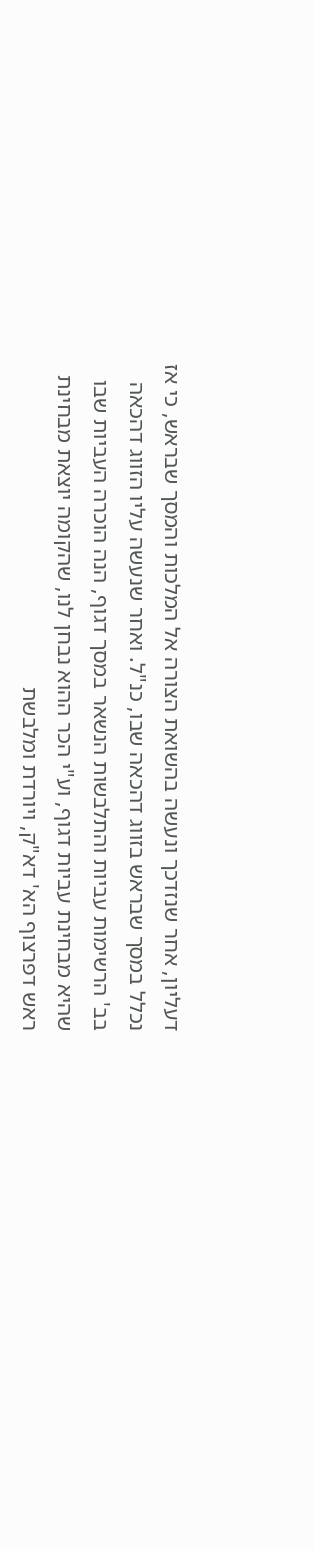דעליון, אחר שנזדכך ונעשה בהשואת הצורה אל המלכות והמסך שבראש, כי אז נכלל במסך שבראש בזווג דהכאה שבו, כנ"ל. ואחר שנעשה עליו הזווג דהכאה בב' הרשימות עביות והתלבשות הנשאר במסך דגוף, הנה הוכרה העביות שבו שהיא מבחינת עביות דגוף, וע"י הכר ההוא נבחן לנו, שהקומה יוצאת מבחינת ראש דפרצוף הא' דא"ק, ויורדת ומלבשת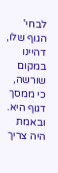לבחי' הגוף שלו, דהיינו במקום שורשה, כי ממסך דגוף היא. ובאמת היה צריך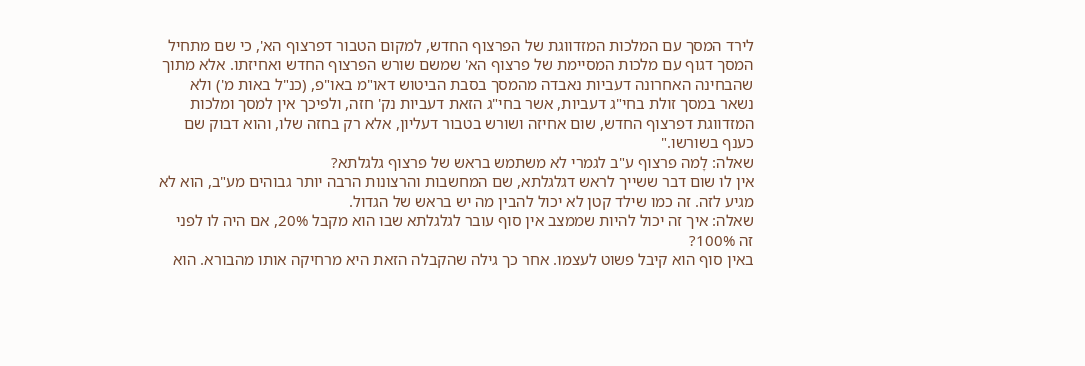לירד המסך עם המלכות המזדווגת של הפרצוף החדש, למקום הטבור דפרצוף הא', כי שם מתחיל המסך דגוף עם מלכות המסיימת של פרצוף הא' שמשם שורש הפרצוף החדש ואחיזתו. אלא מתוך שהבחינה האחרונה דעביות נאבדה מהמסך בסבת הביטוש דאו"מ באו"פ, (כנ"ל באות מ') ולא נשאר במסך זולת בחי"ג דעביות, אשר בחי"ג הזאת דעביות נק' חזה, ולפיכך אין למסך ומלכות המזדווגת דפרצוף החדש, שום אחיזה ושורש בטבור דעליון, אלא רק בחזה שלו, והוא דבוק שם כענף בשורשו."
שאלה: לָמה פרצוף ע"ב לגמרי לא משתמש בראש של פרצוף גלגלתא?
אין לו שום דבר ששייך לראש דגלגלתא, שם המחשבות והרצונות הרבה יותר גבוהים מע"ב, הוא לא מגיע לזה. זה כמו שילד קטן לא יכול להבין מה יש בראש של הגדול.
שאלה: איך זה יכול להיות שממצב אין סוף עובר לגלגלתא שבו הוא מקבל 20%, אם היה לו לפני זה 100%?
באין סוף הוא קיבל פשוט לעצמו. אחר כך גילה שהקבלה הזאת היא מרחיקה אותו מהבורא. הוא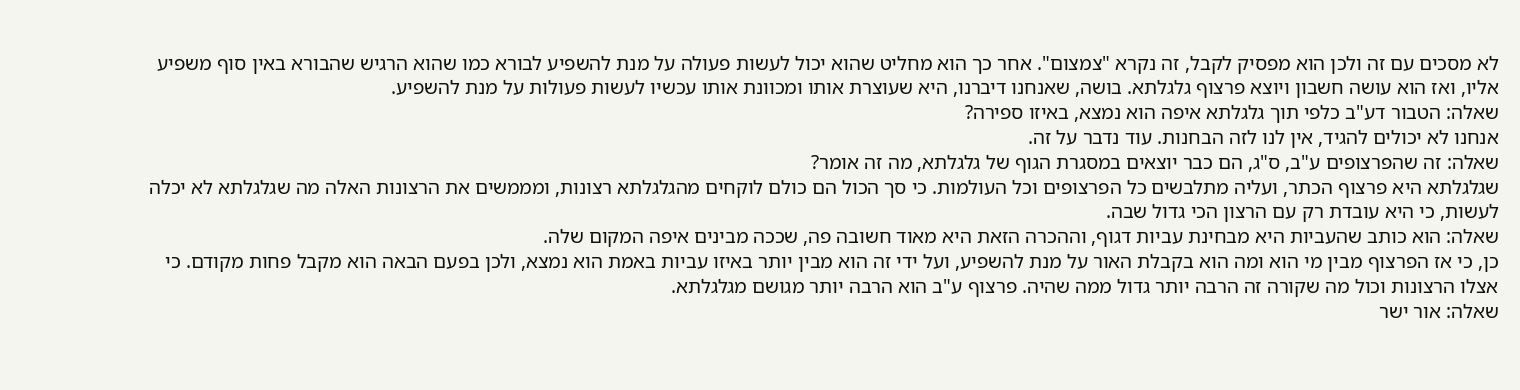לא מסכים עם זה ולכן הוא מפסיק לקבל, זה נקרא "צמצום". אחר כך הוא מחליט שהוא יכול לעשות פעולה על מנת להשפיע לבורא כמו שהוא הרגיש שהבורא באין סוף משפיע אליו, ואז הוא עושה חשבון ויוצא פרצוף גלגלתא. בושה, שאנחנו דיברנו, היא שעוצרת אותו ומכוונת אותו עכשיו לעשות פעולות על מנת להשפיע.
שאלה: הטבור דע"ב כלפי תוך גלגלתא איפה הוא נמצא, באיזו ספירה?
אנחנו לא יכולים להגיד, אין לנו לזה הבחנות. עוד נדבר על זה.
שאלה: זה שהפרצופים ע"ב, ס"ג, הם כבר יוצאים במסגרת הגוף של גלגלתא, מה זה אומר?
שגלגלתא היא פרצוף הכתר, ועליה מתלבשים כל הפרצופים וכל העולמות. כי סך הכול הם כולם לוקחים מהגלגלתא רצונות, ומממשים את הרצונות האלה מה שגלגלתא לא יכלה לעשות, כי היא עובדת רק עם הרצון הכי גדול שבה.
שאלה: הוא כותב שהעביות היא מבחינת עביות דגוף, וההכרה הזאת היא מאוד חשובה פה, שככה מבינים איפה המקום שלה.
כן, כי אז הפרצוף מבין מי הוא ומה הוא בקבלת האור על מנת להשפיע, ועל ידי זה הוא מבין יותר באיזו עביות באמת הוא נמצא, ולכן בפעם הבאה הוא מקבל פחות מקודם. כי אצלו הרצונות וכול מה שקורה זה הרבה יותר גדול ממה שהיה. פרצוף ע"ב הוא הרבה יותר מגושם מגלגלתא.
שאלה: אור ישר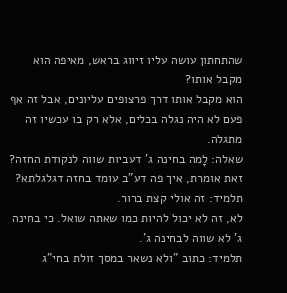שהתחתון עושה עליו זיווג בראש, מאיפה הוא מקבל אותו?
הוא מקבל אותו דרך פרצופים עליונים, אבל זה אף פעם לא היה נגלה בכלים, אלא רק בו עכשיו זה מתגלה.
שאלה: לָמה בחינה ג' דעביות שווה לנקודת החזה?
זאת אומרת, איך פה דע"ב עומד בחזה דגלגלתא?
תלמיד: זה אולי קצת ברור.
לא, זה לא יכול להיות כמו שאתה שואל. כי בחינה ג' לא שווה לבחינה ג'.
תלמיד: כתוב "ולא נשאר במסך זולת בחי"ג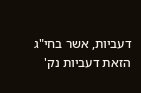דעביות, אשר בחי"ג הזאת דעביות נק'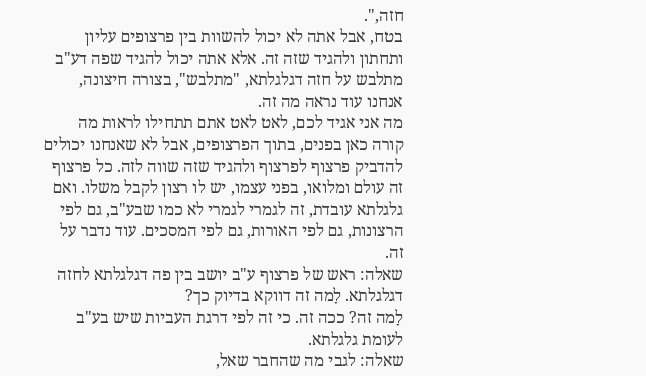חזה,".
בטח, אבל אתה לא יכול להשוות בין פרצופים עליון ותחתון ולהגיד שזה זה. אלא אתה יכול להגיד שפה דע"ב מתלבש על חזה דגלגלתא, "מתלבש", בצורה חיצונה, אנחנו עוד נראה מה זה.
מה אני אגיד לכם, לאט לאט אתם תתחילו לראות מה קורה כאן בפנים, בתוך הפרצופים, אבל לא שאנחנו יכולים להדביק פרצוף לפרצוף ולהגיד שזה שווה לזה. כל פרצוף זה עולם ומלואו, בפני עצמו, יש לו רצון לקבל משלו. ואם גלגלתא עובדת, זה לגמרי לגמרי לא כמו שבע"ב, גם לפי הרצונות, גם לפי האורות, גם לפי המסכים. עוד נדבר על זה.
שאלה: ראש של פרצוף ע"ב יושב בין פה דגלגלתא לחזה דגלגלתא. לָמה זה דווקא בדיוק כך?
לָמה זה? ככה זה. כי זה לפי דרגת העביות שיש בע"ב לעומת גלגלתא.
שאלה: לגבי מה שהחבר שאל,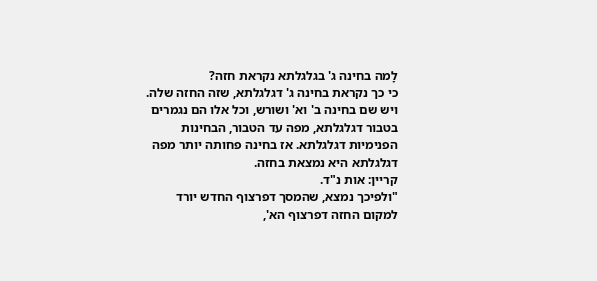לָמה בחינה ג' בגלגלתא נקראת חזה?
כי כך נקראת בחינה ג' דגלגלתא, שזה החזה שלה. ויש שם בחינה ב' וא' ושורש, וכל אלו הם נגמרים בטבור דגלגלתא, מפה עד הטבור, הבחינות הפנימיות דגלגלתא. אז בחינה פחותה יותר מפה דגלגלתא היא נמצאת בחזה.
קריין: אות נ"ד.
"ולפיכך נמצא, שהמסך דפרצוף החדש יורד למקום החזה דפרצוף הא',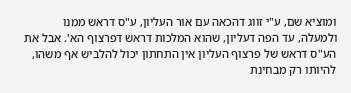ומוציא שם, ע"י זווג דהכאה עם אור העליון, ע"ס דראש ממנו ולמעלה, עד הפה דעליון, שהוא המלכות דראש דפרצוף הא'. אבל את הע"ס דראש של פרצוף העליון אין התחתון יכול להלביש אף משהו, להיותו רק מבחינת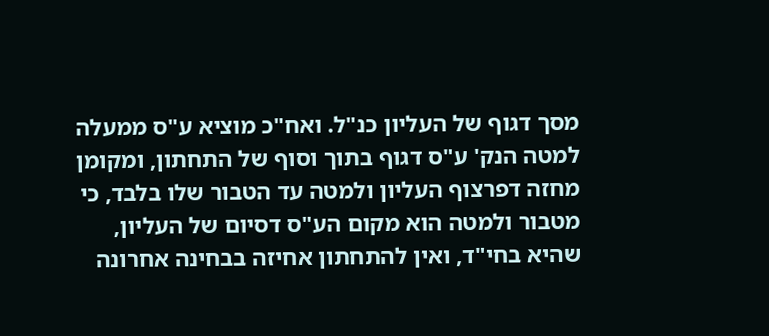מסך דגוף של העליון כנ"ל. ואח"כ מוציא ע"ס ממעלה למטה הנק' ע"ס דגוף בתוך וסוף של התחתון, ומקומן מחזה דפרצוף העליון ולמטה עד הטבור שלו בלבד, כי מטבור ולמטה הוא מקום הע"ס דסיום של העליון, שהיא בחי"ד, ואין להתחתון אחיזה בבחינה אחרונה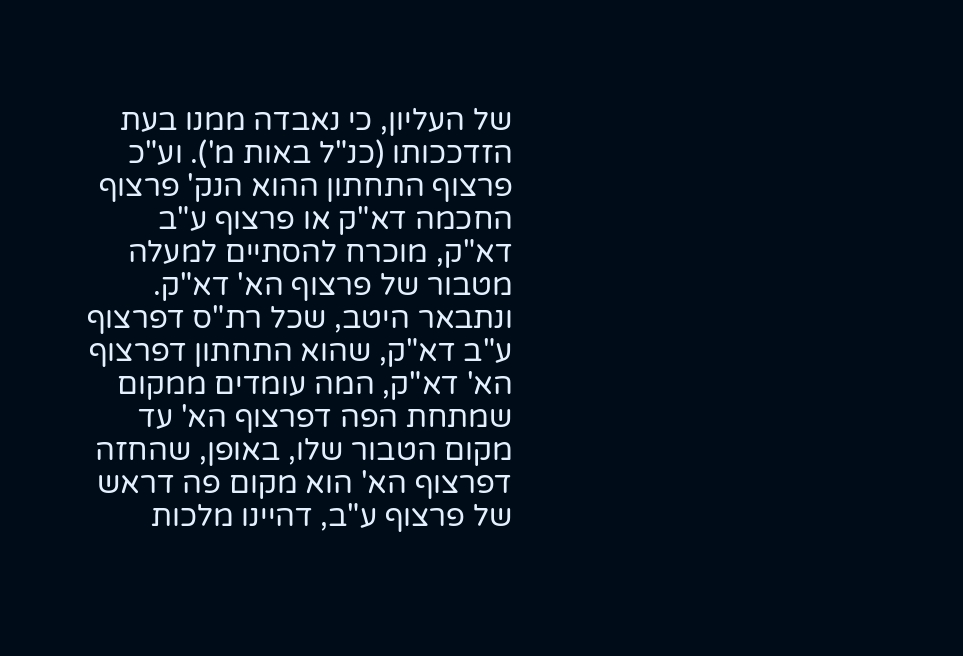של העליון, כי נאבדה ממנו בעת הזדככותו (כנ"ל באות מ'). וע"כ פרצוף התחתון ההוא הנק' פרצוף החכמה דא"ק או פרצוף ע"ב דא"ק, מוכרח להסתיים למעלה מטבור של פרצוף הא' דא"ק. ונתבאר היטב, שכל רת"ס דפרצוף ע"ב דא"ק, שהוא התחתון דפרצוף הא' דא"ק, המה עומדים ממקום שמתחת הפה דפרצוף הא' עד מקום הטבור שלו, באופן, שהחזה דפרצוף הא' הוא מקום פה דראש של פרצוף ע"ב, דהיינו מלכות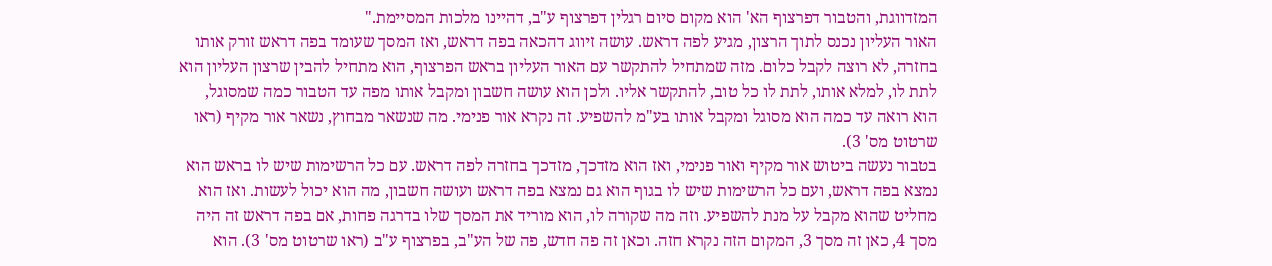המזדווגת, והטבור דפרצוף הא' הוא מקום סיום רגלין דפרצוף ע"ב, דהיינו מלכות המסיימת."
האור העליון נכנס לתוך הרצון, מגיע לפה דראש. עושה זיווג דהכאה בפה דראש, ואז המסך שעומד בפה דראש זורק אותו בחזרה, לא רוצה לקבל כלום. מזה שמתחיל להתקשר עם האור העליון בראש הפרצוף, הוא מתחיל להבין שרצון העליון הוא לתת לו, למלא אותו, לתת לו כל טוב, להתקשר אליו. ולכן הוא עושה חשבון ומקבל אותו מפה עד הטבור כמה שמסוגל, הוא רואה עד כמה הוא מסוגל ומקבל אותו בע"מ להשפיע. זה נקרא אור פנימי. מה שנשאר מבחוץ, נשאר אור מקיף (ראו שרטוט מס' 3).
בטבור נעשה ביטוש אור מקיף ואור פנימי, ואז הוא מזדכך, מזדכך בחזרה לפה דראש. עם כל הרשימות שיש לו בראש הוא נמצא בפה דראש, ועם כל הרשימות שיש לו בגוף הוא גם נמצא בפה דראש ועושה חשבון, מה הוא יכול לעשות. ואז הוא מחליט שהוא מקבל על מנת להשפיע. וזה מה שקורה לו, הוא מוריד את המסך שלו בדרגה פחות, אם בפה דראש זה היה מסך 4, כאן זה מסך 3, המקום הזה נקרא חזה. וכאן זה פה חדש, פה של הע"ב, בפרצוף ע"ב (ראו שרטוט מס' 3). הוא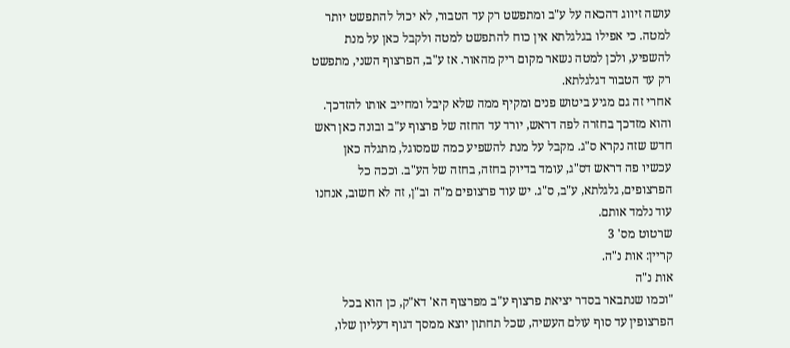עושה זיווג דהכאה על ע"ב ומתפשט רק עד הטבור, לא יכול להתפשט יותר למטה. כי אפילו בגלגלתא אין כוח להתפשט למטה ולקבל כאן על מנת להשפיע, ולכן למטה נשאר מקום ריק מהאור. אז ע"ב, הפרצוף השני, מתפשט רק עד הטבור דגלגלתא.
אחרי זה גם מגיע ביטוש פנים ומקיף ממה שלא קיבל ומחייב אותו להזדכך. והוא מזדכך בחזרה לפה דראש, יורד עד החזה של פרצוף ע"ב ובונה כאן ראש חדש שזה נקרא ס"ג. מקבל על מנת להשפיע כמה שמסוגל, מתגלה כאן עכשיו פה דראש דס"ג, עומד בדיוק בחזה, בחזה של הע"ב. וככה כל הפרצופים, גלגלתא, ע"ב, ס"ג. יש עוד פרצופים מ"ה וב"ן, זה לא חשוב, אנחנו עוד נלמד אותם.
שרטוט מס' 3
קריין: אות נ"ה.
אות נ"ה
"וכמו שנתבאר בסדר יציאת פרצוף ע"ב מפרצוף הא' דא"ק, כן הוא בכל הפרצופין עד סוף עולם העשיה, שכל תחתון יוצא ממסך דגוף דעליון שלו,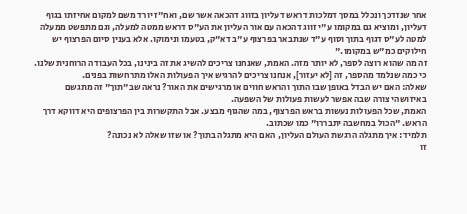אחר שנזדכך ונכלל במסך דמלכות דראש דעליון בזווג דהכאה אשר שם, ואח"ז יורד משם למקום אחיזתו בגוף דעליון, ומוציא גם במקומו ע"י זווג דהכאה עם אור העליון את הע"ס דראש ממטה למעלה, וגם מתפשט ממעלה למטה לע"ס דגוף בתוך וסוף ע"ד שנתבאר בפרצוף ע"ב דא"ק, בטעמו ונימוקו. אלא בענין סיום הפרצוף יש חילוקים כמ"ש במקומו."
זה מה שהוא רוצה לספר, לא יותר מזה. האמת, שאנחנו צריכים להשיג את זה בינינו, בכל העבודה הרוחנית שלנו. כי כמה שנלמד מהספר, זה [לא יעזור], אנחנו צריכים להרגיש איך הפעולות האלו מתרחשות בפנים.
שאלה: האם יש הבדל באופן שבו התוך והראש חווים או מרגישים את האור? נראה שב"תוך" זה מתגשם באיזושהי צורה שבה אפשר לעשות פעולות של השפעה.
האמת, שכל הפעולות נעשות בראש הפרצוף, במה שהגוף מבצע. אבל התקשרות בין הפרצופים היא דווקא דרך הראש. "הכול במחשבה יתבררו" כמו שכתוב.
תלמיד: איך מתגלה הרגשת העולם העליון, האם היא מתגלה בתוך? או שזו שאלה לא נכונה?
זו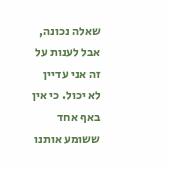שאלה נכונה, אבל לענות על זה אני עדיין לא יכול. כי אין באף אחד ששומע אותנו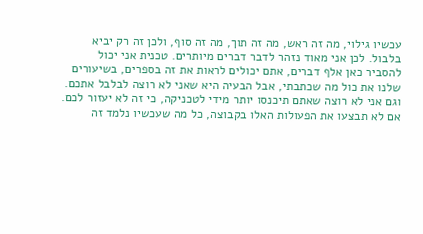עכשיו גילוי, מה זה ראש, מה זה תוך, מה זה סוף, ולכן זה רק יביא בלבול. לכן אני מאוד נזהר לדבר דברים מיותרים. טכנית אני יכול להסביר כאן אלף דברים, אתם יכולים לראות את זה בספרים, בשיעורים שלנו את כול מה שכתבתי, אבל הבעיה היא שאני לא רוצה לבלבל אתכם. וגם אני לא רוצה שאתם תיכנסו יותר מידי לטכניקה, כי זה לא יעזור לכם. אם לא תבצעו את הפעולות האלו בקבוצה, כל מה שעכשיו נלמד זה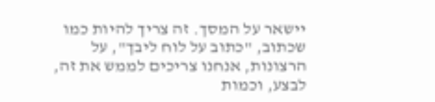יישאר על המסך. זה צריך להיות כמו שכתוב, "כתוב על לוח ליבך", על הרצונות, אנחנו צריכים לממש את זה, לבצע, וכמות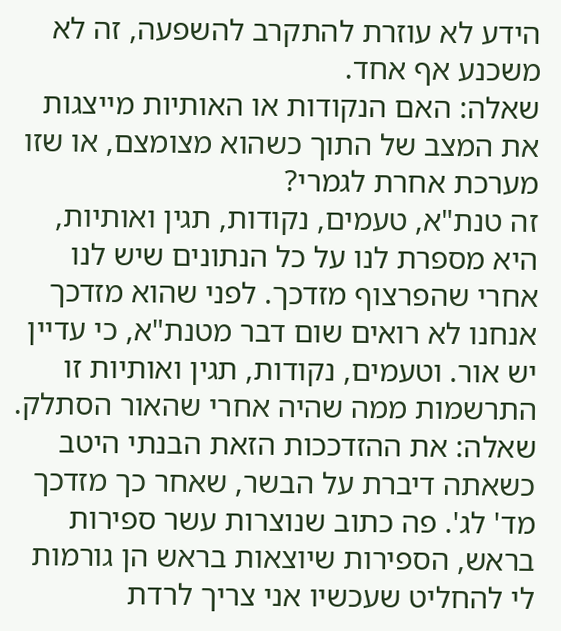הידע לא עוזרת להתקרב להשפעה, זה לא משכנע אף אחד.
שאלה: האם הנקודות או האותיות מייצגות את המצב של התוך כשהוא מצומצם, או שזו מערכת אחרת לגמרי?
זה טנת"א, טעמים, נקודות, תגין ואותיות, היא מספרת לנו על כל הנתונים שיש לנו אחרי שהפרצוף מזדכך. לפני שהוא מזדכך אנחנו לא רואים שום דבר מטנת"א, כי עדיין יש אור. וטעמים, נקודות, תגין ואותיות זו התרשמות ממה שהיה אחרי שהאור הסתלק.
שאלה: את ההזדככות הזאת הבנתי היטב כשאתה דיברת על הבשר, שאחר כך מזדכך מד' לג'. פה כתוב שנוצרות עשר ספירות בראש, הספירות שיוצאות בראש הן גורמות לי להחליט שעכשיו אני צריך לרדת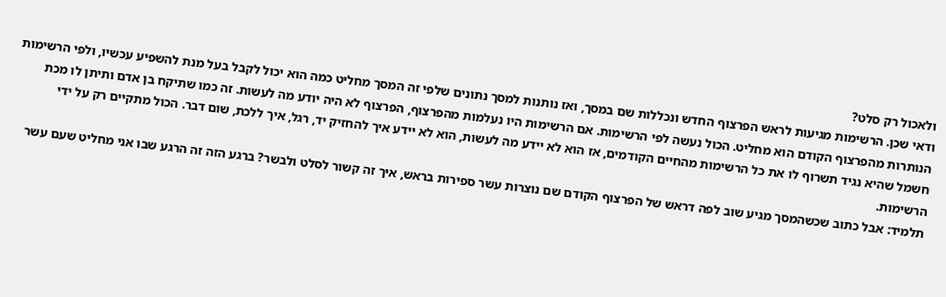ולאכול רק סלט?
ודאי שכן. הרשימות מגיעות לראש הפרצוף החדש ונכללות שם במסך, ואז נותנות למסך נתונים שלפי זה המסך מחליט כמה הוא יכול לקבל בעל מנת להשפיע עכשיו, ולפי הרשימות הנותרות מהפרצוף הקודם הוא מחליט. הכול נעשה לפי הרשימות. אם הרשימות היו נעלמות מהפרצוף, הפרצוף לא היה יודע מה לעשות. זה כמו שתיקח בן אדם ותיתן לו מכת חשמל שהיא נגיד תשרוף לו את כל הרשימות מהחיים הקודמים, אז הוא לא יידע מה לעשות, הוא לא יידע איך להחזיק יד, רגל, איך ללכת, שום דבר. הכול מתקיים רק על ידי הרשימות.
תלמיד: אבל כתוב שכשהמסך מגיע שוב לפה דראש של הפרצוף הקודם שם נוצרות עשר ספירות בראש, איך זה קשור לסלט ולבשר? ברגע הזה זה הרגע שבו אני מחליט שעם עשר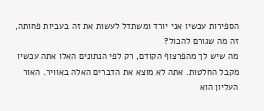הספירות עכשיו אני יורד ומשתדל לעשות את זה בעביות פחותה, זה מה שגורם להכול?
מה שיש לך מהפרצוף הקודם, רק לפי הנתונים האלו אתה עכשיו מקבל החלטות. אתה לא מוצא את הדברים האלה באוויר. האור העליון הוא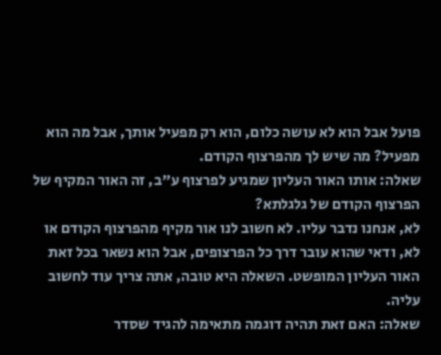פועל אבל הוא לא עושה כלום, הוא רק מפעיל אותך, אבל מה הוא מפעיל? מה שיש לך מהפרצוף הקודם.
שאלה: אותו האור העליון שמגיע לפרצוף ע"ב, זה האור המקיף של הפרצוף הקודם של גלגלתא?
לא, אנחנו נדבר עליו. לא חשוב לנו אור מקיף מהפרצוף הקודם או לא, ודאי שהוא עובר דרך כל הפרצופים, אבל הוא נשאר בכל זאת האור העליון המופשט. השאלה היא טובה, אתה צריך עוד לחשוב עליה.
שאלה: האם זאת תהיה דוגמה מתאימה להגיד שסדר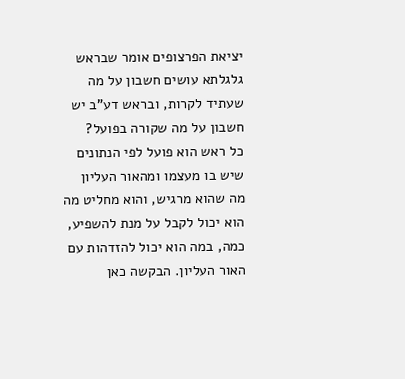יציאת הפרצופים אומר שבראש גלגלתא עושים חשבון על מה שעתיד לקרות, ובראש דע"ב יש חשבון על מה שקורה בפועל?
כל ראש הוא פועל לפי הנתונים שיש בו מעצמו ומהאור העליון מה שהוא מרגיש, והוא מחליט מה הוא יכול לקבל על מנת להשפיע, כמה, במה הוא יכול להזדהות עם האור העליון. הבקשה כאן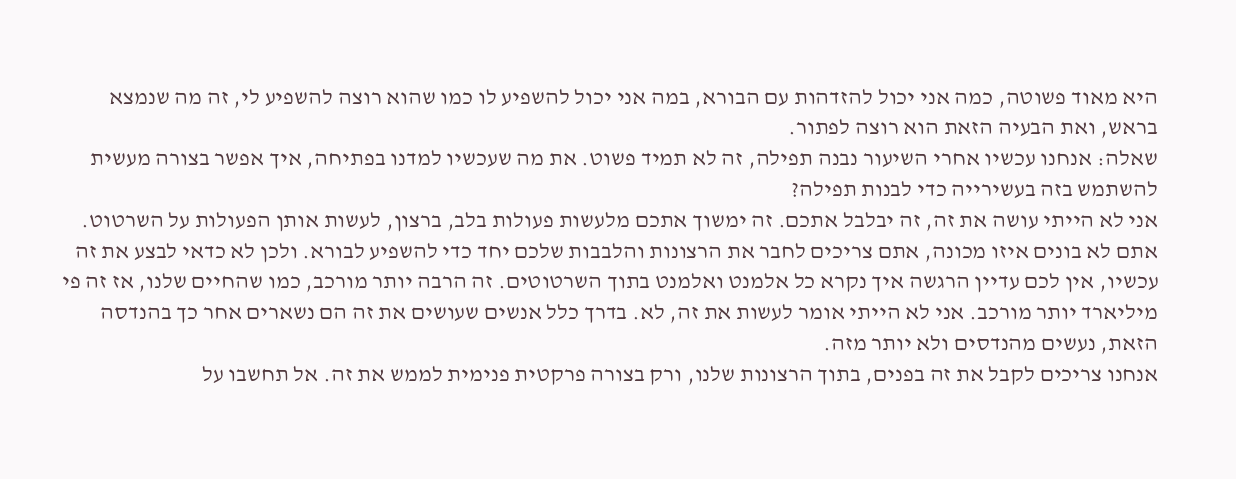היא מאוד פשוטה, כמה אני יכול להזדהות עם הבורא, במה אני יכול להשפיע לו כמו שהוא רוצה להשפיע לי, זה מה שנמצא בראש, ואת הבעיה הזאת הוא רוצה לפתור.
שאלה: אנחנו עכשיו אחרי השיעור נבנה תפילה, זה לא תמיד פשוט. את מה שעכשיו למדנו בפתיחה, איך אפשר בצורה מעשית להשתמש בזה בעשירייה כדי לבנות תפילה?
אני לא הייתי עושה את זה, זה יבלבל אתכם. זה ימשוך אתכם מלעשות פעולות בלב, ברצון, לעשות אותן הפעולות על השרטוט. אתם לא בונים איזו מכונה, אתם צריכים לחבר את הרצונות והלבבות שלכם יחד כדי להשפיע לבורא. ולכן לא כדאי לבצע את זה עכשיו, אין לכם עדיין הרגשה איך נקרא כל אלמנט ואלמנט בתוך השרטוטים. זה הרבה יותר מורכב, כמו שהחיים שלנו, אז זה פי מיליארד יותר מורכב. אני לא הייתי אומר לעשות את זה, לא. בדרך כלל אנשים שעושים את זה הם נשארים אחר כך בהנדסה הזאת, נעשים מהנדסים ולא יותר מזה.
אנחנו צריכים לקבל את זה בפנים, בתוך הרצונות שלנו, ורק בצורה פרקטית פנימית לממש את זה. אל תחשבו על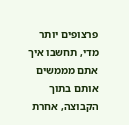פרצופים יותר מדי, תחשבו איך אתם מממשים אותם בתוך הקבוצה, אחרת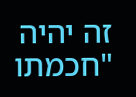זה יהיה "חכמתו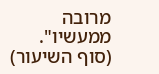מרובה ממעשיו".
(סוף השיעור)